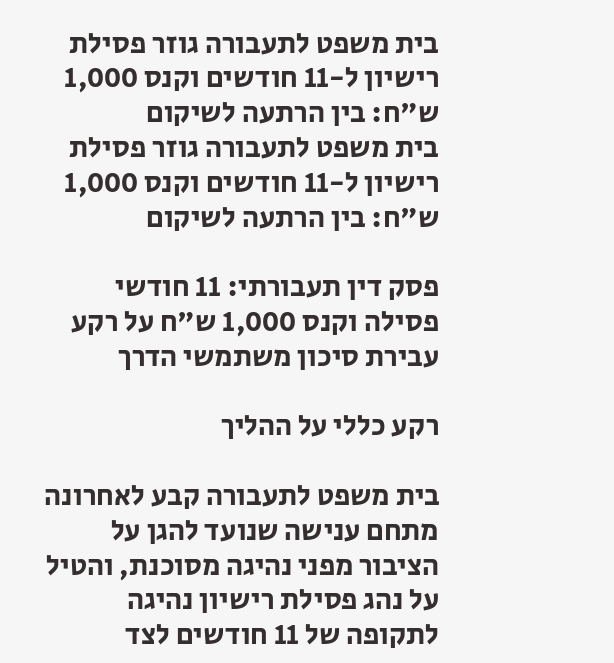בית משפט לתעבורה גוזר פסילת רישיון ל-11 חודשים וקנס 1,000 ש"ח: בין הרתעה לשיקום
בית משפט לתעבורה גוזר פסילת רישיון ל-11 חודשים וקנס 1,000 ש"ח: בין הרתעה לשיקום

פסק דין תעבורתי: 11 חודשי פסילה וקנס 1,000 ש"ח על רקע עבירת סיכון משתמשי הדרך

רקע כללי על ההליך

בית משפט לתעבורה קבע לאחרונה מתחם ענישה שנועד להגן על הציבור מפני נהיגה מסוכנת, והטיל על נהג פסילת רישיון נהיגה לתקופה של 11 חודשים לצד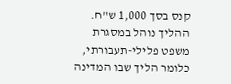קנס בסך 1,000 ש"ח. ההליך נוהל במסגרת משפט פלילי-תעבורתי, כלומר הליך שבו המדינה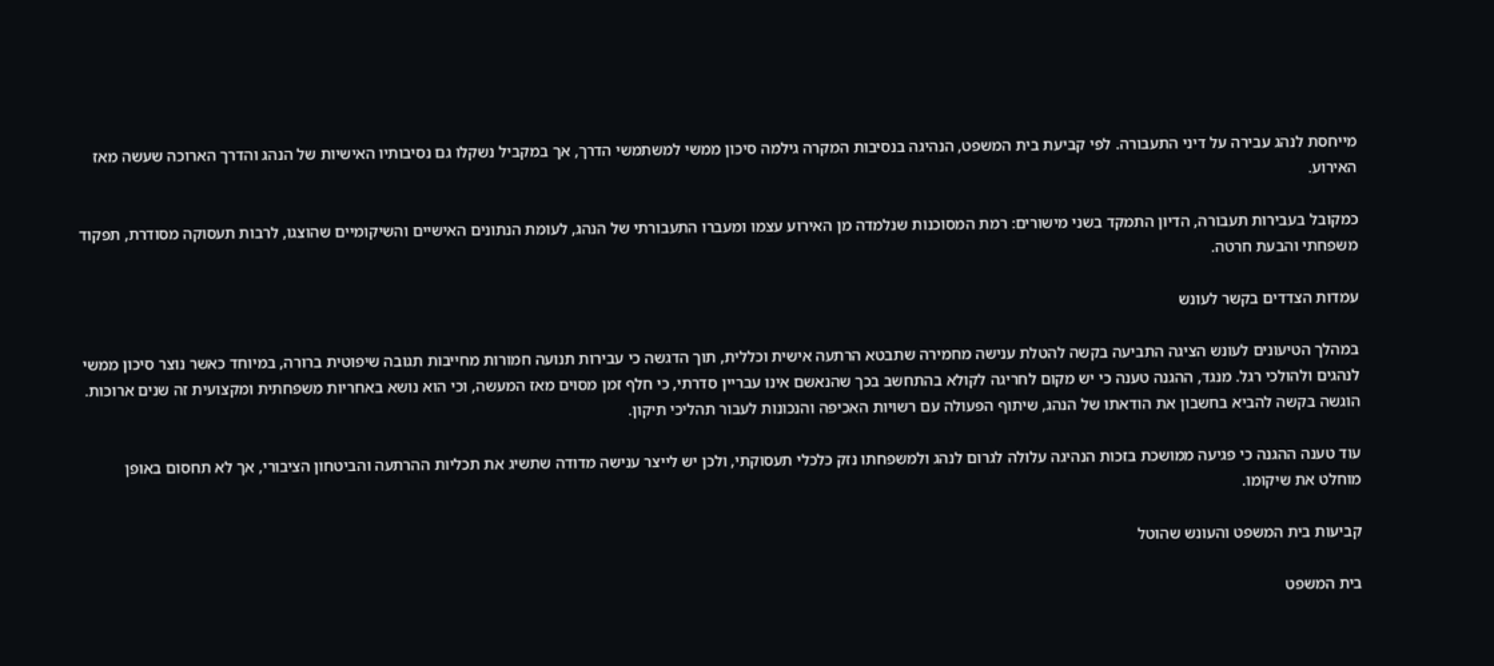מייחסת לנהג עבירה על דיני התעבורה. לפי קביעת בית המשפט, הנהיגה בנסיבות המקרה גילמה סיכון ממשי למשתמשי הדרך, אך במקביל נשקלו גם נסיבותיו האישיות של הנהג והדרך הארוכה שעשה מאז האירוע.

כמקובל בעבירות תעבורה, הדיון התמקד בשני מישורים: רמת המסוכנות שנלמדה מן האירוע עצמו ומעברו התעבורתי של הנהג, לעומת הנתונים האישיים והשיקומיים שהוצגו, לרבות תעסוקה מסודרת, תפקוד משפחתי והבעת חרטה.

עמדות הצדדים בקשר לעונש

במהלך הטיעונים לעונש הציגה התביעה בקשה להטלת ענישה מחמירה שתבטא הרתעה אישית וכללית, תוך הדגשה כי עבירות תנועה חמורות מחייבות תגובה שיפוטית ברורה, במיוחד כאשר נוצר סיכון ממשי לנהגים ולהולכי רגל. מנגד, ההגנה טענה כי יש מקום לחריגה לקולא בהתחשב בכך שהנאשם אינו עבריין סדרתי, כי חלף זמן מסוים מאז המעשה, וכי הוא נושא באחריות משפחתית ומקצועית זה שנים ארוכות. הוגשה בקשה להביא בחשבון את הודאתו של הנהג, שיתוף הפעולה עם רשויות האכיפה והנכונות לעבור תהליכי תיקון.

עוד טענה ההגנה כי פגיעה ממושכת בזכות הנהיגה עלולה לגרום לנהג ולמשפחתו נזק כלכלי תעסוקתי, ולכן יש לייצר ענישה מדודה שתשיג את תכליות ההרתעה והביטחון הציבורי, אך לא תחסום באופן מוחלט את שיקומו.

קביעות בית המשפט והעונש שהוטל

בית המשפט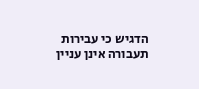הדגיש כי עבירות תעבורה אינן עניין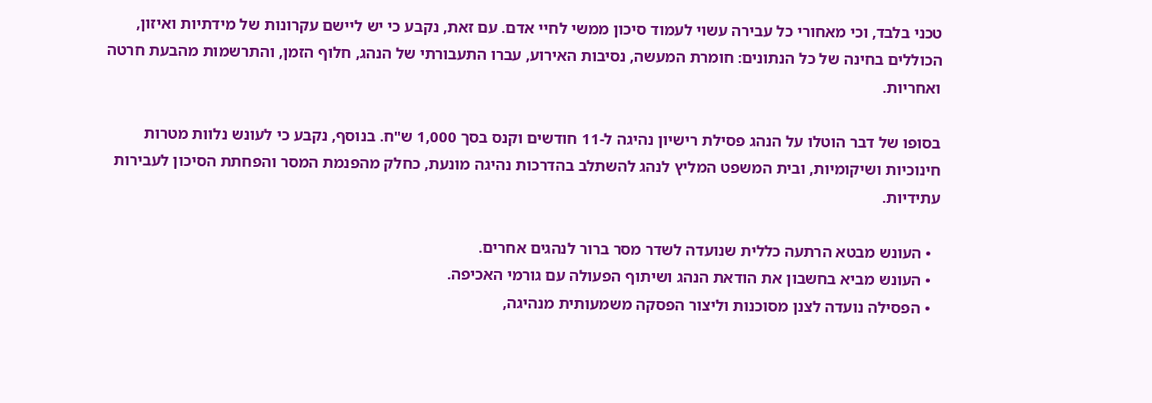טכני בלבד, וכי מאחורי כל עבירה עשוי לעמוד סיכון ממשי לחיי אדם. עם זאת, נקבע כי יש ליישם עקרונות של מידתיות ואיזון, הכוללים בחינה של כל הנתונים: חומרת המעשה, נסיבות האירוע, עברו התעבורתי של הנהג, חלוף הזמן, והתרשמות מהבעת חרטה ואחריות.

בסופו של דבר הוטלו על הנהג פסילת רישיון נהיגה ל-11 חודשים וקנס בסך 1,000 ש"ח. בנוסף, נקבע כי לעונש נלוות מטרות חינוכיות ושיקומיות, ובית המשפט המליץ לנהג להשתלב בהדרכות נהיגה מונעת, כחלק מהפנמת המסר והפחתת הסיכון לעבירות עתידיות.

  • העונש מבטא הרתעה כללית שנועדה לשדר מסר ברור לנהגים אחרים.
  • העונש מביא בחשבון את הודאת הנהג ושיתוף הפעולה עם גורמי האכיפה.
  • הפסילה נועדה לצנן מסוכנות וליצור הפסקה משמעותית מנהיגה,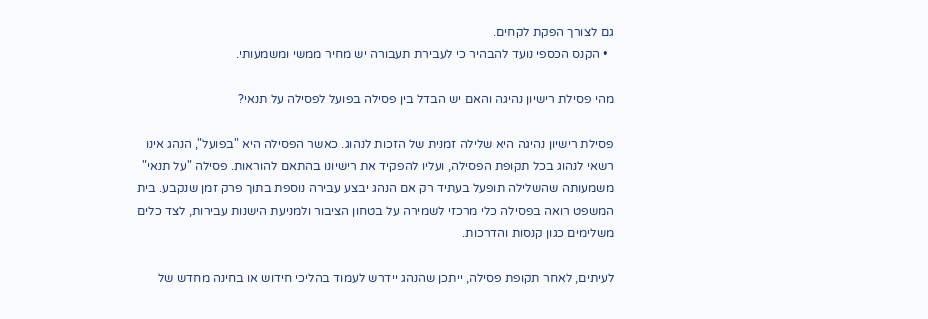גם לצורך הפקת לקחים.
  • הקנס הכספי נועד להבהיר כי לעבירת תעבורה יש מחיר ממשי ומשמעותי.

מהי פסילת רישיון נהיגה והאם יש הבדל בין פסילה בפועל לפסילה על תנאי?

פסילת רישיון נהיגה היא שלילה זמנית של הזכות לנהוג. כאשר הפסילה היא "בפועל", הנהג אינו רשאי לנהוג בכל תקופת הפסילה, ועליו להפקיד את רישיונו בהתאם להוראות. פסילה "על תנאי" משמעותה שהשלילה תופעל בעתיד רק אם הנהג יבצע עבירה נוספת בתוך פרק זמן שנקבע. בית המשפט רואה בפסילה כלי מרכזי לשמירה על בטחון הציבור ולמניעת הישנות עבירות, לצד כלים משלימים כגון קנסות והדרכות.

לעיתים, לאחר תקופת פסילה, ייתכן שהנהג יידרש לעמוד בהליכי חידוש או בחינה מחדש של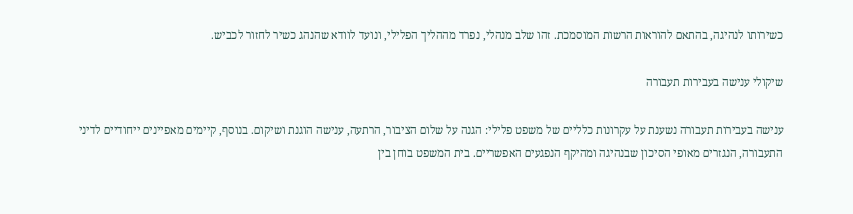כשירותו לנהיגה, בהתאם להוראות הרשות המוסמכת. זהו שלב מנהלי, נפרד מההליך הפלילי, ונועד לוודא שהנהג כשיר לחזור לכביש.

שיקולי ענישה בעבירות תעבורה

ענישה בעבירות תעבורה נשענת על עקרונות כלליים של משפט פלילי: הגנה על שלום הציבור, הרתעה, ענישה הוגנת ושיקום. בנוסף, קיימים מאפיינים ייחודיים לדיני התעבורה, הנגזרים מאופי הסיכון שבנהיגה ומהיקף הנפגעים האפשריים. בית המשפט בוחן בין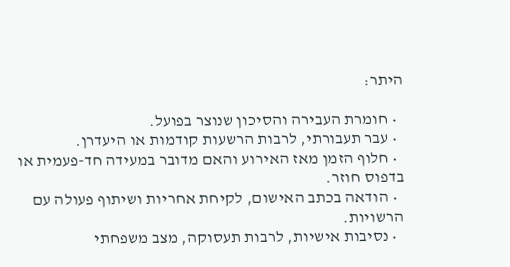היתר:

  • חומרת העבירה והסיכון שנוצר בפועל.
  • עבר תעבורתי, לרבות הרשעות קודמות או היעדרן.
  • חלוף הזמן מאז האירוע והאם מדובר במעידה חד-פעמית או בדפוס חוזר.
  • הודאה בכתב האישום, לקיחת אחריות ושיתוף פעולה עם הרשויות.
  • נסיבות אישיות, לרבות תעסוקה, מצב משפחתי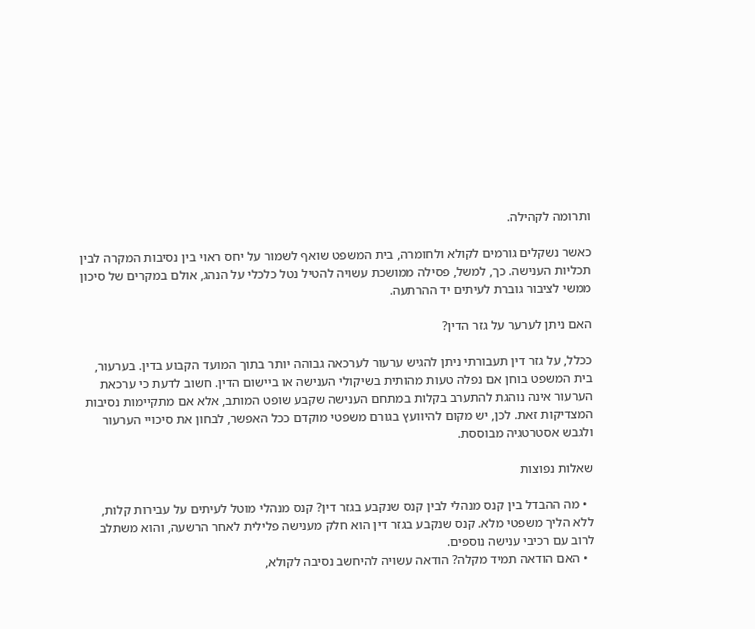ותרומה לקהילה.

כאשר נשקלים גורמים לקולא ולחומרה, בית המשפט שואף לשמור על יחס ראוי בין נסיבות המקרה לבין תכליות הענישה. כך, למשל, פסילה ממושכת עשויה להטיל נטל כלכלי על הנהג, אולם במקרים של סיכון ממשי לציבור גוברת לעיתים יד ההרתעה.

האם ניתן לערער על גזר הדין?

ככלל, על גזר דין תעבורתי ניתן להגיש ערעור לערכאה גבוהה יותר בתוך המועד הקבוע בדין. בערעור, בית המשפט בוחן אם נפלה טעות מהותית בשיקולי הענישה או ביישום הדין. חשוב לדעת כי ערכאת הערעור אינה נוהגת להתערב בקלות במתחם הענישה שקבע שופט המותב, אלא אם מתקיימות נסיבות המצדיקות זאת. לכן, יש מקום להיוועץ בגורם משפטי מוקדם ככל האפשר, לבחון את סיכויי הערעור ולגבש אסטרטגיה מבוססת.

שאלות נפוצות

  • מה ההבדל בין קנס מנהלי לבין קנס שנקבע בגזר דין? קנס מנהלי מוטל לעיתים על עבירות קלות, ללא הליך משפטי מלא. קנס שנקבע בגזר דין הוא חלק מענישה פלילית לאחר הרשעה, והוא משתלב לרוב עם רכיבי ענישה נוספים.
  • האם הודאה תמיד מקלה? הודאה עשויה להיחשב נסיבה לקולא,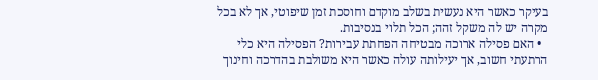בעיקר כאשר היא נעשית בשלב מוקדם וחוסכת זמן שיפוטי, אך לא בכל מקרה יש לה משקל זהה; הכל תלוי בנסיבות.
  • האם פסילה ארוכה מבטיחה הפחתת עבירות? הפסילה היא כלי הרתעתי חשוב, אך יעילותה עולה כאשר היא משולבת בהדרכה וחינוך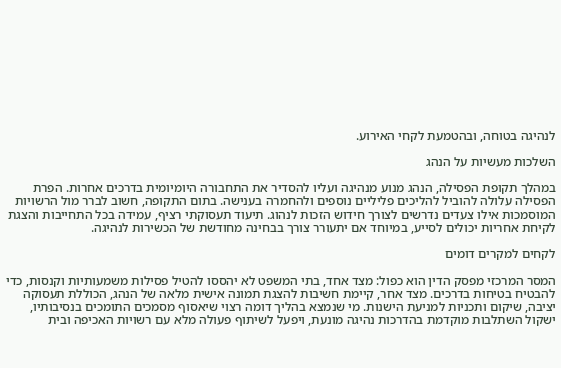לנהיגה בטוחה, ובהטמעת לקחי האירוע.

השלכות מעשיות על הנהג

במהלך תקופת הפסילה, הנהג מנוע מנהיגה ועליו להסדיר את התחבורה היומיומית בדרכים אחרות. הפרת הפסילה עלולה להוביל להליכים פליליים נוספים ולהחמרה בענישה. בתום התקופה, חשוב לברר מול הרשויות המוסמכות אילו צעדים נדרשים לצורך חידוש הזכות לנהוג. תיעוד תעסוקתי רציף, עמידה בכל התחייבות והצגת לקיחת אחריות יכולים לסייע, במיוחד אם יתעורר צורך בבחינה מחודשת של הכשירות לנהיגה.

לקחים למקרים דומים

המסר המרכזי מפסק הדין הוא כפול: מצד אחד, בתי המשפט לא יהססו להטיל פסילות משמעותיות וקנסות, כדי להבטיח בטיחות בדרכים. מצד אחר, קיימת חשיבות להצגת תמונה אישית מלאה של הנהג, הכוללת תעסוקה יציבה, שיקום ותכניות למניעת הישנות. מי שנמצא בהליך דומה רצוי שיאסוף מסמכים התומכים בנסיבותיו, ישקול השתלבות מוקדמת בהדרכות נהיגה מונעת, ויפעל לשיתוף פעולה מלא עם רשויות האכיפה ובית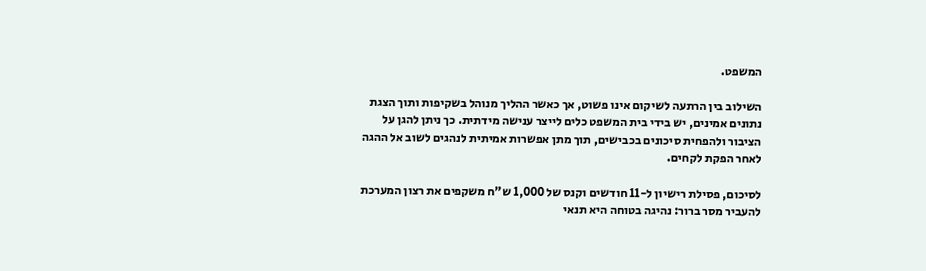המשפט.

השילוב בין הרתעה לשיקום אינו פשוט, אך כאשר ההליך מנוהל בשקיפות ותוך הצגת נתונים אמינים, יש בידי בית המשפט כלים לייצר ענישה מידתית. כך ניתן להגן על הציבור ולהפחית סיכונים בכבישים, תוך מתן אפשרות אמיתית לנהגים לשוב אל ההגה לאחר הפקת לקחים.

לסיכום, פסילת רישיון ל-11 חודשים וקנס של 1,000 ש"ח משקפים את רצון המערכת להעביר מסר ברור: נהיגה בטוחה היא תנאי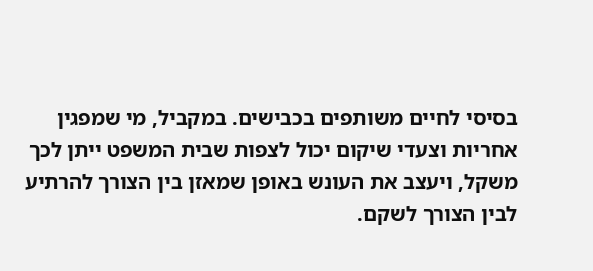בסיסי לחיים משותפים בכבישים. במקביל, מי שמפגין אחריות וצעדי שיקום יכול לצפות שבית המשפט ייתן לכך משקל, ויעצב את העונש באופן שמאזן בין הצורך להרתיע לבין הצורך לשקם.